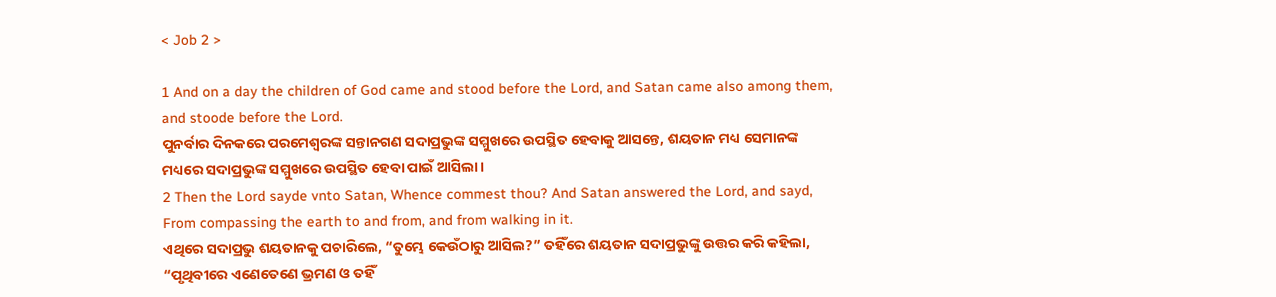< Job 2 >

1 And on a day the children of God came and stood before the Lord, and Satan came also among them, and stoode before the Lord.
ପୁନର୍ବାର ଦିନକରେ ପରମେଶ୍ୱରଙ୍କ ସନ୍ତାନଗଣ ସଦାପ୍ରଭୁଙ୍କ ସମ୍ମୁଖରେ ଉପସ୍ଥିତ ହେବାକୁ ଆସନ୍ତେ, ଶୟତାନ ମଧ୍ୟ ସେମାନଙ୍କ ମଧ୍ୟରେ ସଦାପ୍ରଭୁଙ୍କ ସମ୍ମୁଖରେ ଉପସ୍ଥିତ ହେବା ପାଇଁ ଆସିଲା।
2 Then the Lord sayde vnto Satan, Whence commest thou? And Satan answered the Lord, and sayd, From compassing the earth to and from, and from walking in it.
ଏଥିରେ ସଦାପ୍ରଭୁ ଶୟତାନକୁ ପଚାରିଲେ, “ତୁମ୍ଭେ କେଉଁଠାରୁ ଆସିଲ?” ତହିଁରେ ଶୟତାନ ସଦାପ୍ରଭୁଙ୍କୁ ଉତ୍ତର କରି କହିଲା, “ପୃଥିବୀରେ ଏଣେତେଣେ ଭ୍ରମଣ ଓ ତହିଁ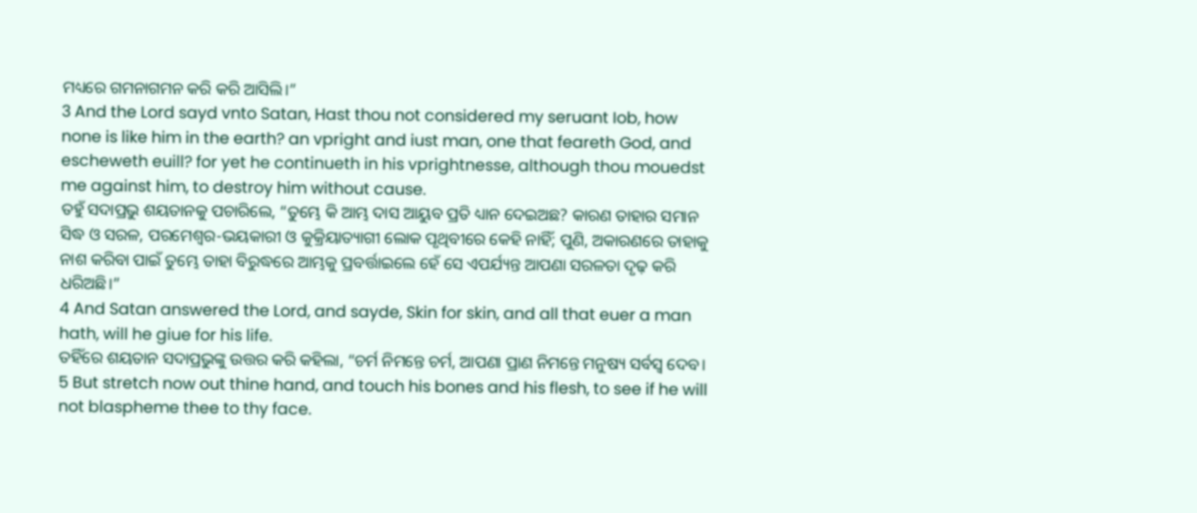ମଧ୍ୟରେ ଗମନାଗମନ କରି କରି ଆସିଲି।”
3 And the Lord sayd vnto Satan, Hast thou not considered my seruant Iob, how none is like him in the earth? an vpright and iust man, one that feareth God, and escheweth euill? for yet he continueth in his vprightnesse, although thou mouedst me against him, to destroy him without cause.
ତହୁଁ ସଦାପ୍ରଭୁ ଶୟତାନକୁ ପଚାରିଲେ, “ତୁମ୍ଭେ କି ଆମ୍ଭ ଦାସ ଆୟୁବ ପ୍ରତି ଧ୍ୟାନ ଦେଇଅଛ? କାରଣ ତାହାର ସମାନ ସିଦ୍ଧ ଓ ସରଳ, ପରମେଶ୍ୱର-ଭୟକାରୀ ଓ କୁକ୍ରିୟାତ୍ୟାଗୀ ଲୋକ ପୃଥିବୀରେ କେହି ନାହିଁ; ପୁଣି, ଅକାରଣରେ ତାହାକୁ ନାଶ କରିବା ପାଇଁ ତୁମ୍ଭେ ତାହା ବିରୁଦ୍ଧରେ ଆମ୍ଭକୁ ପ୍ରବର୍ତ୍ତାଇଲେ ହେଁ ସେ ଏପର୍ଯ୍ୟନ୍ତ ଆପଣା ସରଳତା ଦୃଢ଼ କରି ଧରିଅଛି।”
4 And Satan answered the Lord, and sayde, Skin for skin, and all that euer a man hath, will he giue for his life.
ତହିଁରେ ଶୟତାନ ସଦାପ୍ରଭୁଙ୍କୁ ଉତ୍ତର କରି କହିଲା, “ଚର୍ମ ନିମନ୍ତେ ଚର୍ମ, ଆପଣା ପ୍ରାଣ ନିମନ୍ତେ ମନୁଷ୍ୟ ସର୍ବସ୍ୱ ଦେବ।
5 But stretch now out thine hand, and touch his bones and his flesh, to see if he will not blaspheme thee to thy face.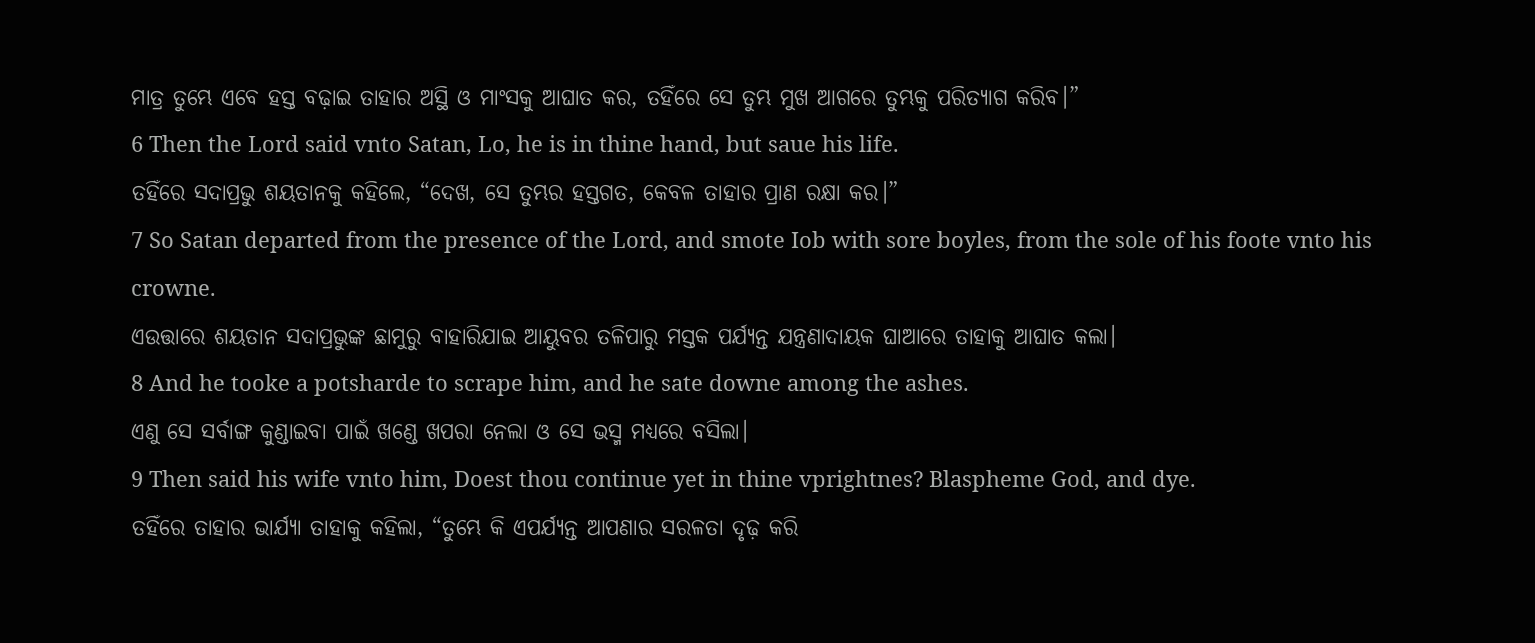ମାତ୍ର ତୁମ୍ଭେ ଏବେ ହସ୍ତ ବଢ଼ାଇ ତାହାର ଅସ୍ଥି ଓ ମାଂସକୁ ଆଘାତ କର, ତହିଁରେ ସେ ତୁମ୍ଭ ମୁଖ ଆଗରେ ତୁମ୍ଭକୁ ପରିତ୍ୟାଗ କରିବ।”
6 Then the Lord said vnto Satan, Lo, he is in thine hand, but saue his life.
ତହିଁରେ ସଦାପ୍ରଭୁ ଶୟତାନକୁ କହିଲେ, “ଦେଖ, ସେ ତୁମ୍ଭର ହସ୍ତଗତ, କେବଳ ତାହାର ପ୍ରାଣ ରକ୍ଷା କର।”
7 So Satan departed from the presence of the Lord, and smote Iob with sore boyles, from the sole of his foote vnto his crowne.
ଏଉତ୍ତାରେ ଶୟତାନ ସଦାପ୍ରଭୁଙ୍କ ଛାମୁରୁ ବାହାରିଯାଇ ଆୟୁବର ତଳିପାରୁ ମସ୍ତକ ପର୍ଯ୍ୟନ୍ତ ଯନ୍ତ୍ରଣାଦାୟକ ଘାଆରେ ତାହାକୁ ଆଘାତ କଲା।
8 And he tooke a potsharde to scrape him, and he sate downe among the ashes.
ଏଣୁ ସେ ସର୍ବାଙ୍ଗ କୁଣ୍ଡାଇବା ପାଇଁ ଖଣ୍ଡେ ଖପରା ନେଲା ଓ ସେ ଭସ୍ମ ମଧ୍ୟରେ ବସିଲା।
9 Then said his wife vnto him, Doest thou continue yet in thine vprightnes? Blaspheme God, and dye.
ତହିଁରେ ତାହାର ଭାର୍ଯ୍ୟା ତାହାକୁ କହିଲା, “ତୁମ୍ଭେ କି ଏପର୍ଯ୍ୟନ୍ତ ଆପଣାର ସରଳତା ଦୃଢ଼ କରି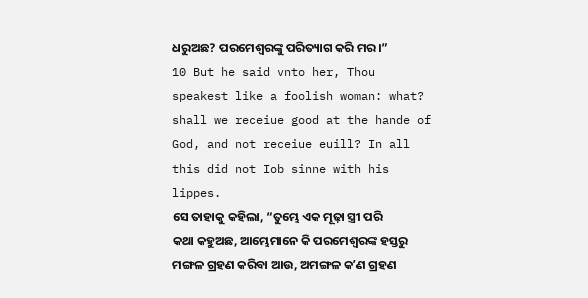ଧରୁଅଛ? ପରମେଶ୍ୱରଙ୍କୁ ପରିତ୍ୟାଗ କରି ମର।”
10 But he said vnto her, Thou speakest like a foolish woman: what? shall we receiue good at the hande of God, and not receiue euill? In all this did not Iob sinne with his lippes.
ସେ ତାହାକୁ କହିଲା, “ତୁମ୍ଭେ ଏକ ମୂଢ଼ା ସ୍ତ୍ରୀ ପରି କଥା କହୁଅଛ, ଆମ୍ଭେମାନେ କି ପରମେଶ୍ୱରଙ୍କ ହସ୍ତରୁ ମଙ୍ଗଳ ଗ୍ରହଣ କରିବା ଆଉ, ଅମଙ୍ଗଳ କʼଣ ଗ୍ରହଣ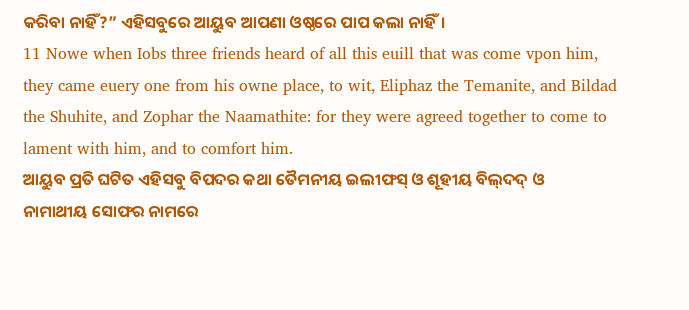କରିବା ନାହିଁ?” ଏହିସବୁରେ ଆୟୁବ ଆପଣା ଓଷ୍ଠରେ ପାପ କଲା ନାହିଁ।
11 Nowe when Iobs three friends heard of all this euill that was come vpon him, they came euery one from his owne place, to wit, Eliphaz the Temanite, and Bildad the Shuhite, and Zophar the Naamathite: for they were agreed together to come to lament with him, and to comfort him.
ଆୟୁବ ପ୍ରତି ଘଟିତ ଏହିସବୁ ବିପଦର କଥା ତୈମନୀୟ ଇଲୀଫସ୍‍ ଓ ଶୂହୀୟ ବିଲ୍‍ଦଦ୍‍ ଓ ନାମାଥୀୟ ସୋଫର ନାମରେ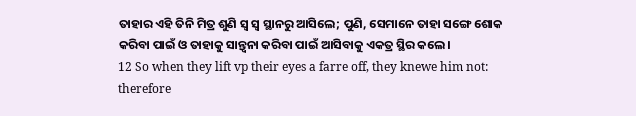ତାହାର ଏହି ତିନି ମିତ୍ର ଶୁଣି ସ୍ୱ ସ୍ୱ ସ୍ଥାନରୁ ଆସିଲେ; ପୁଣି, ସେମାନେ ତାହା ସଙ୍ଗେ ଶୋକ କରିବା ପାଇଁ ଓ ତାହାକୁ ସାନ୍ତ୍ୱନା କରିବା ପାଇଁ ଆସିବାକୁ ଏକତ୍ର ସ୍ଥିର କଲେ।
12 So when they lift vp their eyes a farre off, they knewe him not: therefore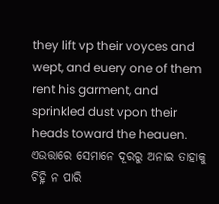they lift vp their voyces and wept, and euery one of them rent his garment, and sprinkled dust vpon their heads toward the heauen.
ଏଉତ୍ତାରେ ସେମାନେ ଦୂରରୁ ଅନାଇ ତାହାକୁ ଚିହ୍ନି ନ ପାରି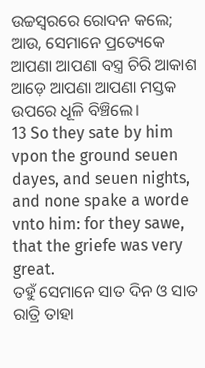ଉଚ୍ଚସ୍ୱରରେ ରୋଦନ କଲେ; ଆଉ, ସେମାନେ ପ୍ରତ୍ୟେକେ ଆପଣା ଆପଣା ବସ୍ତ୍ର ଚିରି ଆକାଶ ଆଡ଼େ ଆପଣା ଆପଣା ମସ୍ତକ ଉପରେ ଧୂଳି ବିଞ୍ଚିଲେ।
13 So they sate by him vpon the ground seuen dayes, and seuen nights, and none spake a worde vnto him: for they sawe, that the griefe was very great.
ତହୁଁ ସେମାନେ ସାତ ଦିନ ଓ ସାତ ରାତ୍ରି ତାହା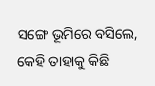ସଙ୍ଗେ ଭୂମିରେ ବସିଲେ, କେହି ତାହାକୁ କିଛି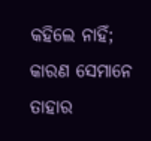କହିଲେ ନାହିଁ; କାରଣ ସେମାନେ ତାହାର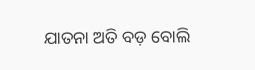ଯାତନା ଅତି ବଡ଼ ବୋଲି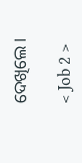ଦେଖିଲେ।

< Job 2 >